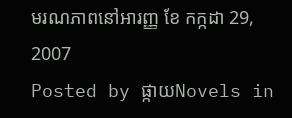មរណភាពនៅអារញ្ញ ខែ កក្កដា 29, 2007
Posted by ផ្កាយNovels in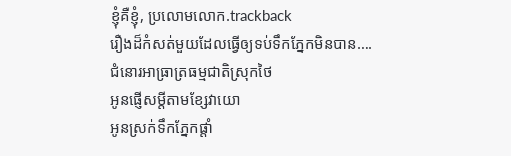ខ្ញុំគឺខ្ញុំ, ប្រលោមលោក.trackback
រឿងដ៏កំសត់មួយដែលធ្វើឲ្យទប់ទឹកភ្នែកមិនបាន….
ជំនោរអាធ្រាត្រធម្មជាតិស្រុកថៃ
អូនផ្ញើសម្តីតាមខ្សែវាយោ
អូនស្រក់ទឹកភ្នែកផ្តាំ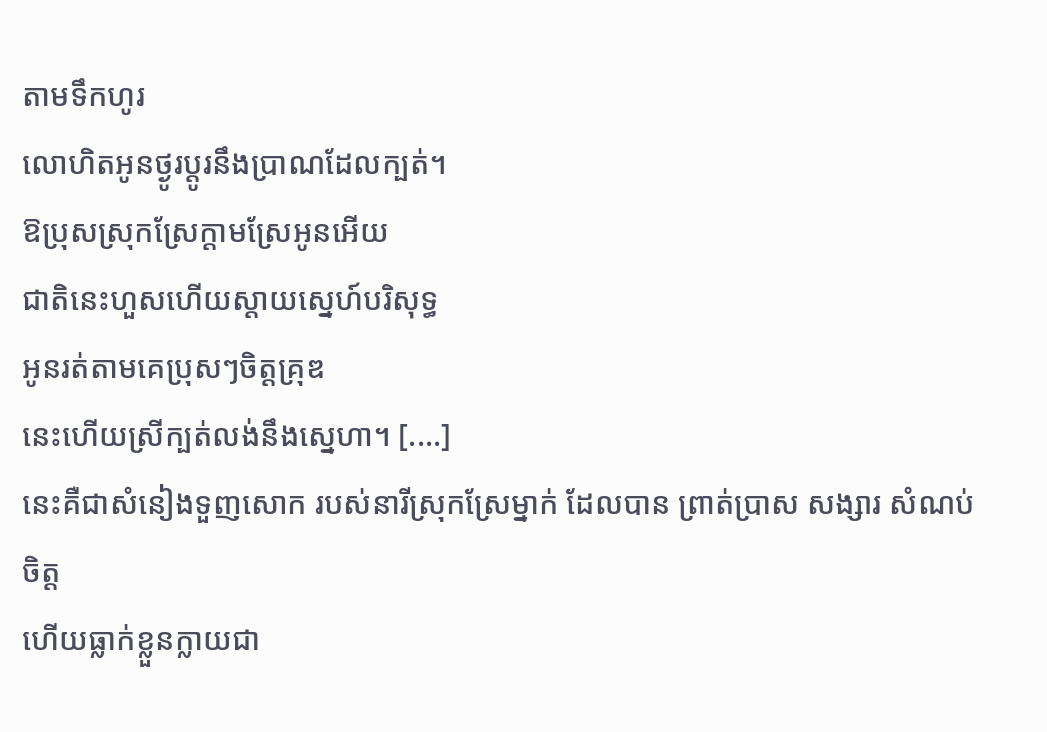តាមទឹកហូរ
លោហិតអូនថ្ងូរប្តូរនឹងប្រាណដែលក្បត់។
ឱប្រុសស្រុកស្រែក្តាមស្រែអូនអើយ
ជាតិនេះហួសហើយស្តាយស្នេហ៍បរិសុទ្ធ
អូនរត់តាមគេប្រុសៗចិត្តគ្រុឌ
នេះហើយស្រីក្បត់លង់នឹងស្នេហា។ [....]
នេះគឺជាសំនៀងទួញសោក របស់នារីស្រុកស្រែម្នាក់ ដែលបាន ព្រាត់ប្រាស សង្សារ សំណប់ចិត្ត
ហើយធ្លាក់ខ្លួនក្លាយជា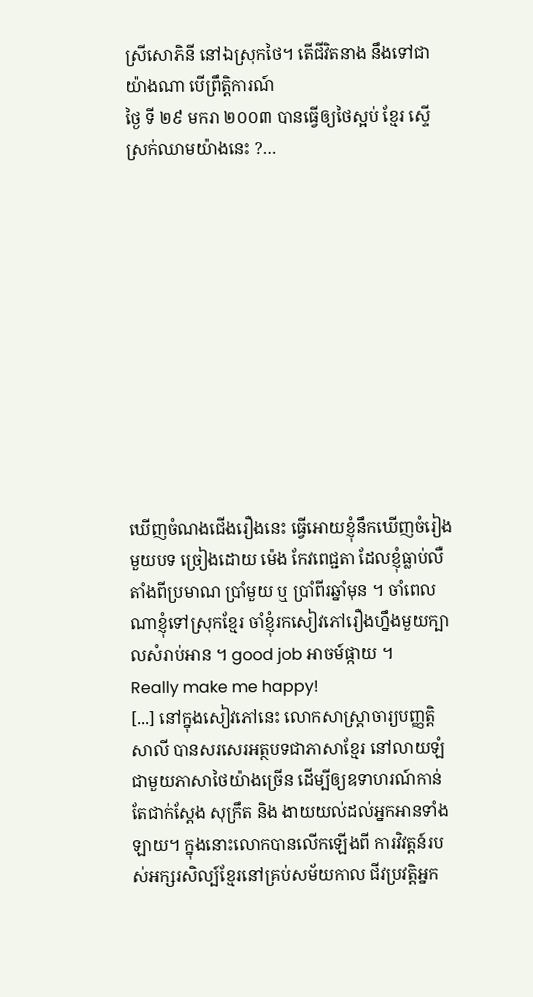ស្រីសោភិនី នៅឯស្រុកថៃ។ តើជីវិតនាង នឹងទៅជាយ៉ាងណា បើព្រឹត្តិការណ៍
ថ្ងៃ ទី ២៩ មករា ២០០៣ បានធ្វើឲ្យថៃស្អប់ ខ្មែរ ស្ទើស្រក់ឈាមយ៉ាងនេះ ?…











ឃើញចំណងជើងរឿងនេះ ធ្វើអោយខ្ញុំនឹកឃើញចំរៀងមួយបទ ច្រៀងដោយ ម៉េង កែវពេជ្ជតា ដែលខ្ញុំធ្លាប់លឺតាំងពីប្រមាណ ប្រាំមួយ ឬ ប្រាំពីរឆ្នាំមុន ។ ចាំពេលណាខ្ញុំទៅស្រុកខ្មែរ ចាំខ្ញុំរកសៀវភៅរឿងហ្នឹងមួយក្បាលសំរាប់អាន ។ good job អាចម៍ផ្កាយ ។
Really make me happy!
[...] នៅក្នុងសៀវភៅនេះ លោកសាស្ត្រាចារ្យបញ្ញត្តិ សាលី បានសរសេរអត្ថបទជាភាសាខ្មែរ នៅលាយឡំជាមួយភាសាថៃយ៉ាងច្រើន ដើម្បីឲ្យឧទាហរណ៍កាន់តែជាក់ស្តែង សុក្រឹត និង ងាយយល់ដល់អ្នកអានទាំងឡាយ។ ក្នុងនោះលោកបានលើកឡើងពី ការវិវត្តន៍របស់អក្សរសិល្ប៍ខ្មែរនៅគ្រប់សម័យកាល ជីវប្រវត្តិអ្នក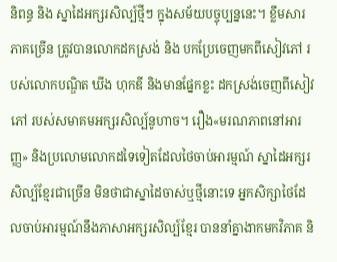និពន្ធ និង ស្នាដៃអក្សរសិល្ប៍ថ្មីៗ ក្នុងសម័យបច្ចុប្បន្ននេះ។ ខ្លឹមសារភាគច្រើន ត្រូវបានលោកដកស្រង់ និង បកប្រែចេញមកពីសៀវភៅ របស់លោកបណ្ឌិត ឃីង ហុកឌី និងមានផ្នែកខ្លះ ដកស្រង់ចេញពីសៀវភៅ របស់សមាគមអក្សរសិល្ប៍នូហាច។ រឿង«មរណភាពនៅអារញ្ញ» និងប្រលោមលោកដទៃទៀតដែលថៃចាប់អារម្មណ៍ ស្នាដៃអក្សរសិល្ប៍ខ្មែរជាច្រើន មិនថាជាស្នាដៃចាស់ឬថ្មីនោះទេ អ្នកសិក្សាថៃដែលចាប់អារម្មណ៍នឹងភាសាអក្សរសិល្ប៍ខ្មែរ បាននាំគ្នាងាកមកវិភាគ និ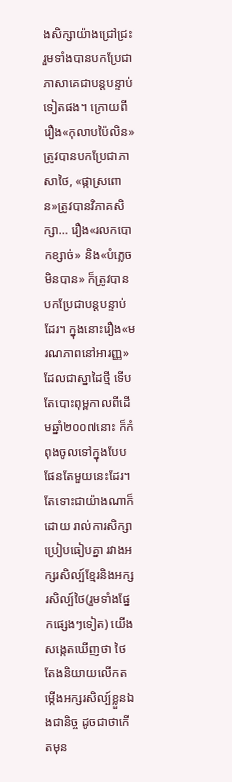ងសិក្សាយ៉ាងជ្រៅជ្រះ រួមទាំងបានបកប្រែជាភាសាគេជាបន្តបន្ទាប់ទៀតផង។ ក្រោយពីរឿង«កុលាបប៉ៃលិន» ត្រូវបានបកប្រែជាភាសាថៃ, «ផ្កាស្រពោន»ត្រូវបានវិភាគសិក្សា… រឿង«រលកបោកខ្សាច់» និង«បំភ្លេចមិនបាន» ក៏ត្រូវបានបកប្រែជាបន្តបន្ទាប់ដែរ។ ក្នុងនោះរឿង«មរណភាពនៅអារញ្ញ» ដែលជាស្នាដៃថ្មី ទើបតែបោះពុម្ពកាលពីដើមឆ្នាំ២០០៧នោះ ក៏កំពុងចូលទៅក្នុងបែបផែនតែមួយនេះដែរ។ តែទោះជាយ៉ាងណាក៏ដោយ រាល់ការសិក្សាប្រៀបធៀបគ្នា រវាងអក្សរសិល្ប៍ខ្មែរនិងអក្សរសិល្ប៍ថៃ(រួមទាំងផ្នែកផ្សេងៗទៀត) យើងសង្កេតឃើញថា ថៃតែងនិយាយលើកតម្កើងអក្សរសិល្ប៍ខ្លួនឯងជានិច្ច ដូចជាថាកើតមុន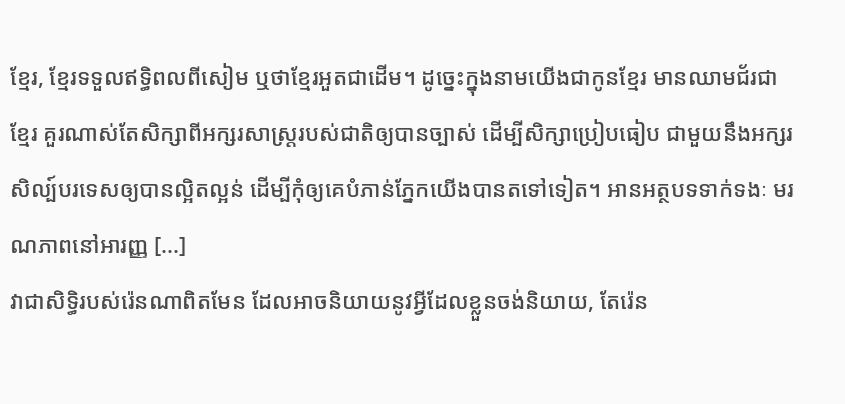ខ្មែរ, ខ្មែរទទួលឥទ្ធិពលពីសៀម ឬថាខ្មែរអួតជាដើម។ ដូច្នេះក្នុងនាមយើងជាកូនខ្មែរ មានឈាមជ័រជាខ្មែរ គួរណាស់តែសិក្សាពីអក្សរសាស្ត្ររបស់ជាតិឲ្យបានច្បាស់ ដើម្បីសិក្សាប្រៀបធៀប ជាមួយនឹងអក្សរសិល្ប៍បរទេសឲ្យបានល្អិតល្អន់ ដើម្បីកុំឲ្យគេបំភាន់ភ្នែកយើងបានតទៅទៀត។ អានអត្ថបទទាក់ទងៈ មរណភាពនៅអារញ្ញ [...]
វាជាសិទ្ធិរបស់រ៉េនណាពិតមែន ដែលអាចនិយាយនូវអ្វីដែលខ្លួនចង់និយាយ, តែរ៉េន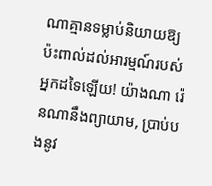ណាគ្មានទម្លាប់និយាយឱ្យប៉ះពាល់ដល់អារម្មណ៍របស់អ្នកដទៃឡើយ! យ៉ាងណា រ៉េនណានឹងព្យាយាម, ប្រាប់បងនូវ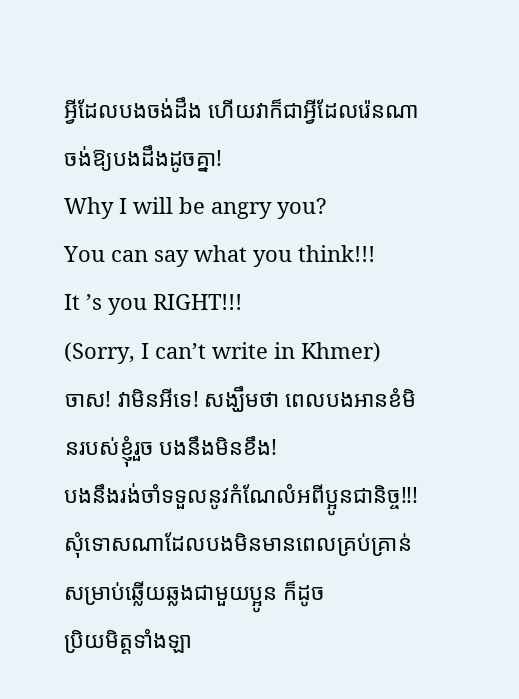អ្វីដែលបងចង់ដឹង ហើយវាក៏ជាអ្វីដែលរ៉េនណាចង់ឱ្យបងដឹងដូចគ្នា!
Why I will be angry you?
You can say what you think!!!
It ’s you RIGHT!!!
(Sorry, I can’t write in Khmer)
ចាស! វាមិនអីទេ! សង្ឃឹមថា ពេលបងអានខំមិនរបស់ខ្ញុំរួច បងនឹងមិនខឹង!
បងនឹងរង់ចាំទទួលនូវកំណែលំអពីប្អូនជានិច្ច!!!
សុំទោសណាដែលបងមិនមានពេលគ្រប់គ្រាន់សម្រាប់ឆ្លើយឆ្លងជាមួយប្អូន ក៏ដូច
ប្រិយមិត្តទាំងឡា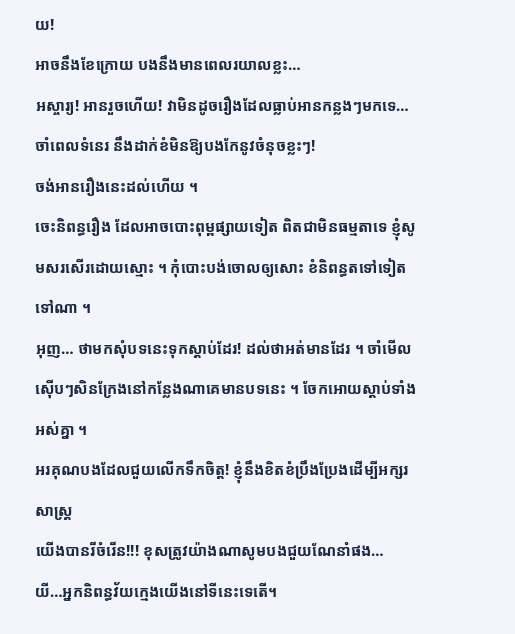យ!
អាចនឹងខែក្រោយ បងនឹងមានពេលរយាលខ្លះ…
អស្ចារ្យ! អានរួចហើយ! វាមិនដូចរឿងដែលធ្លាប់អានកន្លងៗមកទេ… ចាំពេលទំនេរ នឹងដាក់ខំមិនឱ្យបងកែនូវចំនុចខ្លះៗ!
ចង់អានរឿងនេះដល់ហើយ ។
ចេះនិពន្ធរឿង ដែលអាចបោះពុម្ពផ្សាយទៀត ពិតជាមិនធម្មតាទេ ខ្ញុំសូមសរសើរដោយស្មោះ ។ កុំបោះបង់ចោលឲ្យសោះ ខំនិពន្ធតទៅទៀតទៅណា ។
អុញ… ថាមកសុំបទនេះទុកស្ដាប់ដែរ! ដល់ថាអត់មានដែរ ។ ចាំមើលស៊ើបៗសិនក្រែងនៅកន្លែងណាគេមានបទនេះ ។ ចែកអោយស្ដាប់ទាំងអស់គ្នា ។
អរគុណបងដែលជួយលើកទឹកចិត្ត! ខ្ញុំនឹងខិតខំប្រឹងប្រែងដើម្បីអក្សរសាស្រ្ត
យើងបានរីចំរើន!!! ខុសត្រូវយ៉ាងណាសូមបងជួយណែនាំផង…
យី…អ្នកនិពន្ធវ័យក្មេងយើងនៅទីនេះទេតើ។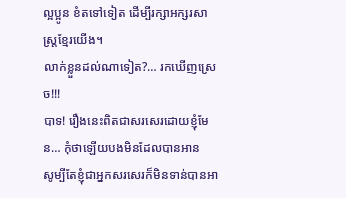ល្អប្អូន ខំតទៅទៀត ដើម្បីរក្សាអក្សរសាស្រ្តខ្មែរយើង។
លាក់ខ្លួនដល់ណាទៀត?… រកឃើញស្រេច!!!
បាទ! រឿងនេះពិតជាសរសេរដោយខ្ញុំមែន… កុំថាឡើយបងមិនដែលបានអាន
សូម្បីតែខ្ញុំជាអ្នកសរសេរក៏មិនទាន់បានអា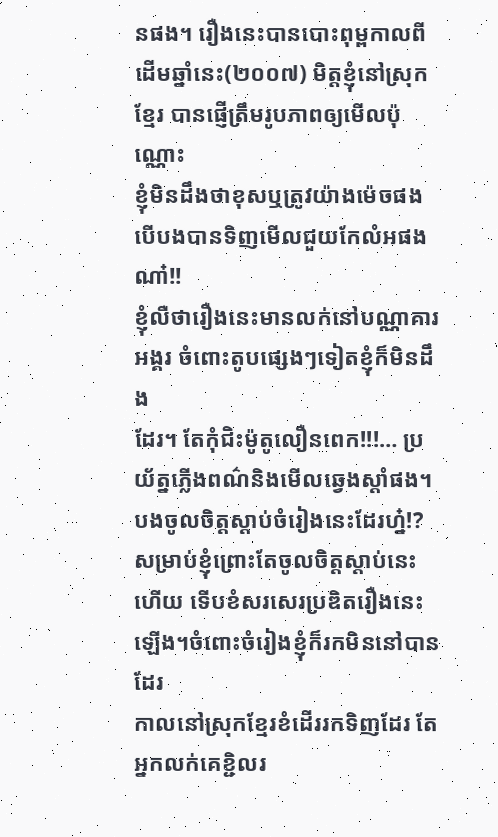នផង។ រឿងនេះបានបោះពុម្ពកាលពី
ដើមឆ្នាំនេះ(២០០៧) មិត្តខ្ញុំនៅស្រុកខ្មែរ បានផ្ញើត្រឹមរូបភាពឲ្យមើលប៉ុណ្ណោះ
ខ្ញុំមិនដឹងថាខុសឬត្រូវយ៉ាងម៉េចផង បើបងបានទិញមើលជួយកែលំអផងណា៎!!
ខ្ញុំលឺថារឿងនេះមានលក់នៅបណ្ណាគារអង្គរ ចំពោះតូបផ្សេងៗទៀតខ្ញុំក៏មិនដឹង
ដែរ។ តែកុំជិះម៉ូតូលឿនពេក!!!… ប្រយ័ត្នភ្លើងពណ៌និងមើលឆ្វេងស្តាំផង។
បងចូលចិត្តស្តាប់ចំរៀងនេះដែរហ្ន៎!? សម្រាប់ខ្ញុំព្រោះតែចូលចិត្តស្តាប់នេះ
ហើយ ទើបខំសរសេរប្រឌិតរឿងនេះឡើង។ចំពោះចំរៀងខ្ញុំក៏រកមិននៅបានដែរ
កាលនៅស្រុកខ្មែរខំដើររកទិញដែរ តែអ្នកលក់គេខ្ជិលរ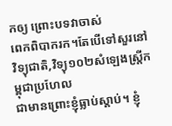កឲ្យ ព្រោះបទវាចាស់
ពេកពិបាករក។តែបើទៅសួរនៅវិទ្យុជាតិ,វិទ្យុ១០២សំឡេងស្រ្តីកម្ពុជាប្រហែល
ជាមានព្រោះខ្ញុំធ្លាប់ស្តាប់។ ខ្ញុំ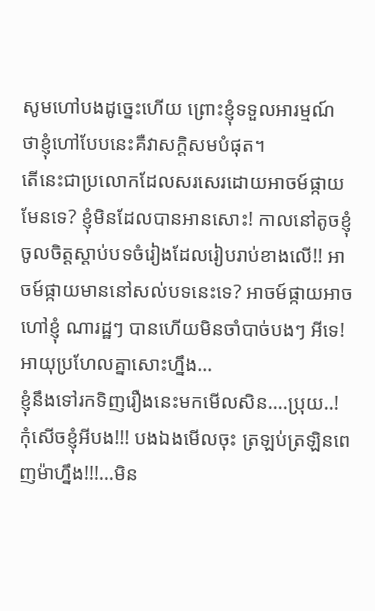សូមហៅបងដូច្នេះហើយ ព្រោះខ្ញុំទទួលអារម្មណ៍
ថាខ្ញុំហៅបែបនេះគឺវាសក្តិសមបំផុត។
តើនេះជាប្រលោកដែលសរសេរដោយអាចម៍ផ្កាយមែនទេ? ខ្ញុំមិនដែលបានអានសោះ! កាលនៅតូចខ្ញុំចូលចិត្តស្ដាប់បទចំរៀងដែលរៀបរាប់ខាងលើ!! អាចម៍ផ្កាយមាននៅសល់បទនេះទេ? អាចម៍ផ្កាយអាចហៅខ្ញុំ ណារដ្ឋៗ បានហើយមិនចាំបាច់បងៗ អីទេ! អាយុប្រហែលគ្នាសោះហ្នឹង…
ខ្ញុំនឹងទៅរកទិញរឿងនេះមកមើលសិន….ប្រុយ..!
កុំសើចខ្ញុំអីបង!!! បងឯងមើលចុះ ត្រឡប់ត្រឡិនពេញម៉ាហ្នឹង!!!…មិន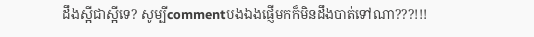ដឹងស្អីជាស្អីទេ? សូម្បីcommentបងឯងផ្ញើមកក៏មិនដឹងបាត់ទៅណា???!!!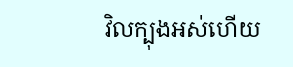វិលក្បុងអស់ហើយ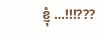ខ្ញុំ …!!!???